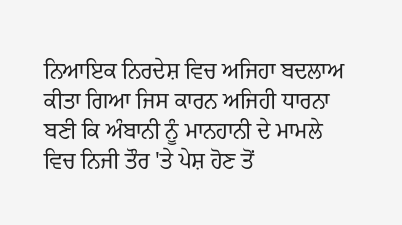ਨਿਆਇਕ ਨਿਰਦੇਸ਼ ਵਿਚ ਅਜਿਹਾ ਬਦਲਾਅ ਕੀਤਾ ਗਿਆ ਜਿਸ ਕਾਰਨ ਅਜਿਹੀ ਧਾਰਨਾ ਬਣੀ ਕਿ ਅੰਬਾਨੀ ਨੂੰ ਮਾਨਹਾਨੀ ਦੇ ਮਾਮਲੇ ਵਿਚ ਨਿਜੀ ਤੌਰ 'ਤੇ ਪੇਸ਼ ਹੋਣ ਤੋਂ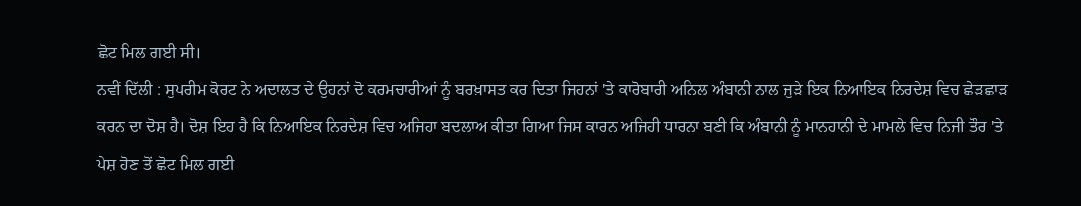ਛੋਟ ਮਿਲ ਗਈ ਸੀ।
ਨਵੀਂ ਦਿੱਲੀ : ਸੁਪਰੀਮ ਕੋਰਟ ਨੇ ਅਦਾਲਤ ਦੇ ਉਹਨਾਂ ਦੋ ਕਰਮਚਾਰੀਆਂ ਨੂੰ ਬਰਖ਼ਾਸਤ ਕਰ ਦਿਤਾ ਜਿਹਨਾਂ 'ਤੇ ਕਾਰੋਬਾਰੀ ਅਨਿਲ ਅੰਬਾਨੀ ਨਾਲ ਜੁੜੇ ਇਕ ਨਿਆਇਕ ਨਿਰਦੇਸ਼ ਵਿਚ ਛੇੜਛਾੜ ਕਰਨ ਦਾ ਦੋਸ਼ ਹੈ। ਦੋਸ਼ ਇਹ ਹੈ ਕਿ ਨਿਆਇਕ ਨਿਰਦੇਸ਼ ਵਿਚ ਅਜਿਹਾ ਬਦਲਾਅ ਕੀਤਾ ਗਿਆ ਜਿਸ ਕਾਰਨ ਅਜਿਹੀ ਧਾਰਨਾ ਬਣੀ ਕਿ ਅੰਬਾਨੀ ਨੂੰ ਮਾਨਹਾਨੀ ਦੇ ਮਾਮਲੇ ਵਿਚ ਨਿਜੀ ਤੌਰ 'ਤੇ ਪੇਸ਼ ਹੋਣ ਤੋਂ ਛੋਟ ਮਿਲ ਗਈ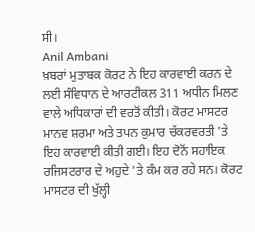ਸੀ।
Anil Ambani
ਖ਼ਬਰਾਂ ਮੁਤਾਬਕ ਕੋਰਟ ਨੇ ਇਹ ਕਾਰਵਾਈ ਕਰਨ ਦੇ ਲਈ ਸੰਵਿਧਾਨ ਦੇ ਆਰਟੀਕਲ 311 ਅਧੀਨ ਮਿਲਣ ਵਾਲੇ ਅਧਿਕਾਰਾਂ ਦੀ ਵਰਤੋਂ ਕੀਤੀ। ਕੋਰਟ ਮਾਸਟਰ ਮਾਨਵ ਸ਼ਰਮਾ ਅਤੇ ਤਪਨ ਕੁਮਾਰ ਚੱਕਰਵਰਤੀ 'ਤੇ ਇਹ ਕਾਰਵਾਈ ਕੀਤੀ ਗਈ। ਇਹ ਦੋਨੋਂ ਸਹਾਇਕ ਰਜਿਸਟਰਾਰ ਦੇ ਅਹੁਦੇ 'ਤੇ ਕੰਮ ਕਰ ਰਹੇ ਸਨ। ਕੋਰਟ ਮਾਸਟਰ ਦੀ ਖੁੱਲ੍ਹੀ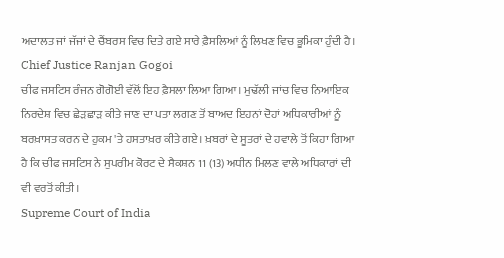ਅਦਾਲਤ ਜਾਂ ਜੱਜਾਂ ਦੇ ਚੈਂਬਰਸ ਵਿਚ ਦਿਤੇ ਗਏ ਸਾਰੇ ਫ਼ੈਸਲਿਆਂ ਨੂੰ ਲਿਖਣ ਵਿਚ ਭੂਮਿਕਾ ਹੁੰਦੀ ਹੈ।
Chief Justice Ranjan Gogoi
ਚੀਫ ਜਸਟਿਸ ਰੰਜਨ ਗੋਗੋਈ ਵੱਲੋਂ ਇਹ ਫ਼ੈਸਲਾ ਲਿਆ ਗਿਆ। ਮੁਢੱਲੀ ਜਾਂਚ ਵਿਚ ਨਿਆਇਕ ਨਿਰਦੇਸ਼ ਵਿਚ ਛੇੜਛਾੜ ਕੀਤੇ ਜਾਣ ਦਾ ਪਤਾ ਲਗਣ ਤੋਂ ਬਾਅਦ ਇਹਨਾਂ ਦੋਹਾਂ ਅਧਿਕਾਰੀਆਂ ਨੂੰ ਬਰਖ਼ਾਸਤ ਕਰਨ ਦੇ ਹੁਕਮ 'ਤੇ ਹਸਤਾਖ਼ਰ ਕੀਤੇ ਗਏ। ਖ਼ਬਰਾਂ ਦੇ ਸੂਤਰਾਂ ਦੇ ਹਵਾਲੇ ਤੋਂ ਕਿਹਾ ਗਿਆ ਹੈ ਕਿ ਚੀਫ ਜਸਟਿਸ ਨੇ ਸੁਪਰੀਮ ਕੋਰਟ ਦੇ ਸੈਕਸ਼ਨ 11 (13) ਅਧੀਨ ਮਿਲਣ ਵਾਲੇ ਅਧਿਕਾਰਾਂ ਦੀ ਵੀ ਵਰਤੋਂ ਕੀਤੀ।
Supreme Court of India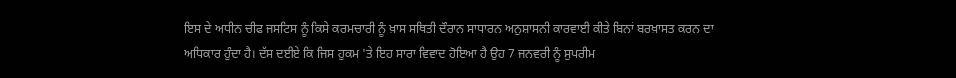ਇਸ ਦੇ ਅਧੀਨ ਚੀਫ ਜਸਟਿਸ ਨੂੰ ਕਿਸੇ ਕਰਮਚਾਰੀ ਨੂੰ ਖ਼ਾਸ ਸਥਿਤੀ ਦੌਰਾਨ ਸਾਧਾਰਨ ਅਨੁਸ਼ਾਸਨੀ ਕਾਰਵਾਈ ਕੀਤੇ ਬਿਨਾਂ ਬਰਖ਼ਾਸਤ ਕਰਨ ਦਾ ਅਧਿਕਾਰ ਹੁੰਦਾ ਹੈ। ਦੱਸ ਦਈਏ ਕਿ ਜਿਸ ਹੁਕਮ 'ਤੇ ਇਹ ਸਾਰਾ ਵਿਵਾਦ ਹੋਇਆ ਹੈ ਉਹ 7 ਜਨਵਰੀ ਨੂੰ ਸੁਪਰੀਮ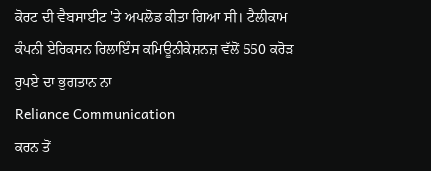ਕੋਰਟ ਦੀ ਵੈਬਸਾਈਟ 'ਤੇ ਅਪਲੋਡ ਕੀਤਾ ਗਿਆ ਸੀ। ਟੈਲੀਕਾਮ ਕੰਪਨੀ ਏਰਿਕਸਨ ਰਿਲਾਇੰਸ ਕਮਿਊਨੀਕੇਸ਼ਨਜ਼ ਵੱਲੋਂ 550 ਕਰੋੜ ਰੁਪਏ ਦਾ ਭੁਗਤਾਨ ਨਾ
Reliance Communication
ਕਰਨ ਤੋਂ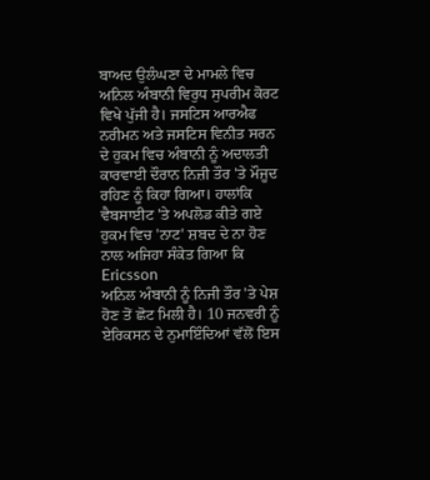ਬਾਅਦ ਉਲੰਘਣਾ ਦੇ ਮਾਮਲੇ ਵਿਚ ਅਨਿਲ ਅੰਬਾਨੀ ਵਿਰੁਧ ਸੁਪਰੀਮ ਕੋਰਟ ਵਿਖੇ ਪੁੱਜੀ ਹੈ। ਜਸਟਿਸ ਆਰਐਫ ਨਰੀਮਨ ਅਤੇ ਜਸਟਿਸ ਵਿਨੀਤ ਸਰਨ ਦੇ ਹੁਕਮ ਵਿਚ ਅੰਬਾਨੀ ਨੂੰ ਅਦਾਲਤੀ ਕਾਰਵਾਈ ਦੌਰਾਨ ਨਿਜ਼ੀ ਤੌਰ 'ਤੇ ਮੌਜੂਦ ਰਹਿਣ ਨੂੰ ਕਿਹਾ ਗਿਆ। ਹਾਲਾਂਕਿ ਵੈਬਸਾਈਟ 'ਤੇ ਅਪਲੋਡ ਕੀਤੇ ਗਏ ਹੁਕਮ ਵਿਚ 'ਨਾਟ' ਸ਼ਬਦ ਦੇ ਨਾ ਹੋਣ ਨਾਲ ਅਜਿਹਾ ਸੰਕੇਤ ਗਿਆ ਕਿ
Ericsson
ਅਨਿਲ ਅੰਬਾਨੀ ਨੂੰ ਨਿਜੀ ਤੌਰ 'ਤੇ ਪੇਸ਼ ਹੋਣ ਤੋਂ ਛੋਟ ਮਿਲੀ ਹੈ। 10 ਜਨਵਰੀ ਨੂੰ ਏਰਿਕਸਨ ਦੇ ਨੁਮਾਇੰਦਿਆਂ ਵੱਲੋਂ ਇਸ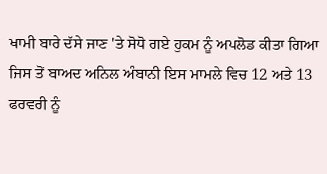ਖਾਮੀ ਬਾਰੇ ਦੱਸੇ ਜਾਣ 'ਤੇ ਸੋਧੋ ਗਏ ਹੁਕਮ ਨੂੰ ਅਪਲੋਡ ਕੀਤਾ ਗਿਆ ਜਿਸ ਤੋਂ ਬਾਅਦ ਅਨਿਲ ਅੰਬਾਨੀ ਇਸ ਮਾਮਲੇ ਵਿਚ 12 ਅਤੇ 13 ਫਰਵਰੀ ਨੂੰ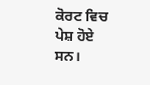ਕੋਰਟ ਵਿਚ ਪੇਸ਼ ਹੋਏ ਸਨ।